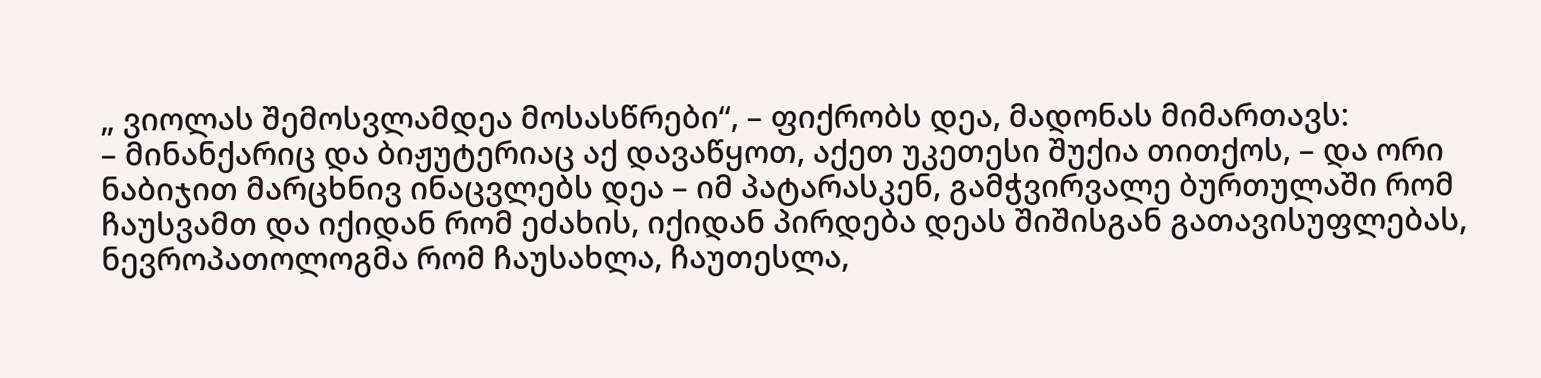„ ვიოლას შემოსვლამდეა მოსასწრები“, – ფიქრობს დეა, მადონას მიმართავს:
– მინანქარიც და ბიჟუტერიაც აქ დავაწყოთ, აქეთ უკეთესი შუქია თითქოს, – და ორი ნაბიჯით მარცხნივ ინაცვლებს დეა – იმ პატარასკენ, გამჭვირვალე ბურთულაში რომ ჩაუსვამთ და იქიდან რომ ეძახის, იქიდან პირდება დეას შიშისგან გათავისუფლებას, ნევროპათოლოგმა რომ ჩაუსახლა, ჩაუთესლა,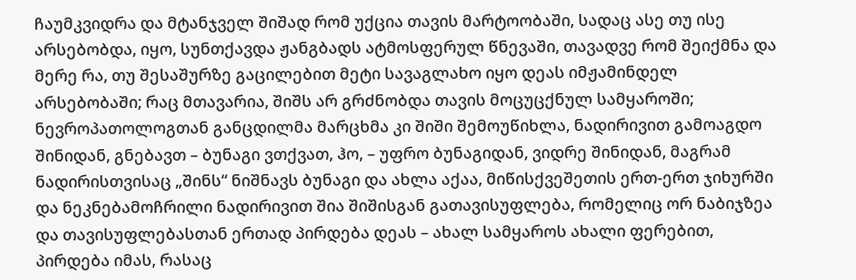ჩაუმკვიდრა და მტანჯველ შიშად რომ უქცია თავის მარტოობაში, სადაც ასე თუ ისე არსებობდა, იყო, სუნთქავდა ჟანგბადს ატმოსფერულ წნევაში, თავადვე რომ შეიქმნა და მერე რა, თუ შესაშურზე გაცილებით მეტი სავაგლახო იყო დეას იმჟამინდელ არსებობაში; რაც მთავარია, შიშს არ გრძნობდა თავის მოცუცქნულ სამყაროში; ნევროპათოლოგთან განცდილმა მარცხმა კი შიში შემოუწიხლა, ნადირივით გამოაგდო შინიდან, გნებავთ – ბუნაგი ვთქვათ, ჰო, – უფრო ბუნაგიდან, ვიდრე შინიდან, მაგრამ ნადირისთვისაც „შინს“ ნიშნავს ბუნაგი და ახლა აქაა, მიწისქვეშეთის ერთ-ერთ ჯიხურში და ნეკნებამოჩრილი ნადირივით შია შიშისგან გათავისუფლება, რომელიც ორ ნაბიჯზეა და თავისუფლებასთან ერთად პირდება დეას – ახალ სამყაროს ახალი ფერებით, პირდება იმას, რასაც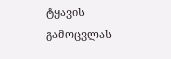ტყავის გამოცვლას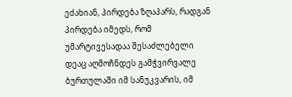ეძახიან, პირდება ზღაპარს, რადგან პირდება იმედს, რომ უმარტივესადაა შესაძლებელი დეაც აღმოჩნდეს გამჭვირვალე ბურთულაში იმ სანუკვარის, იმ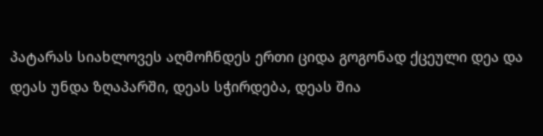პატარას სიახლოვეს აღმოჩნდეს ერთი ციდა გოგონად ქცეული დეა და დეას უნდა ზღაპარში, დეას სჭირდება, დეას შია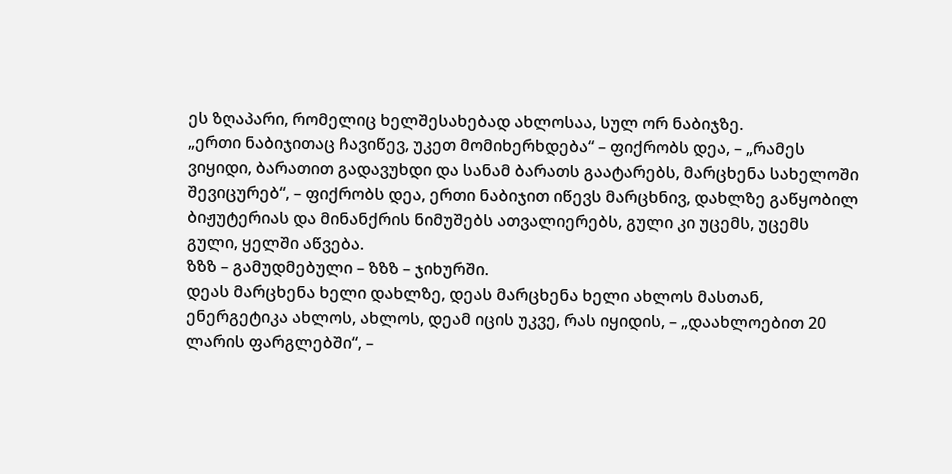ეს ზღაპარი, რომელიც ხელშესახებად ახლოსაა, სულ ორ ნაბიჯზე.
„ერთი ნაბიჯითაც ჩავიწევ, უკეთ მომიხერხდება“ – ფიქრობს დეა, – „რამეს ვიყიდი, ბარათით გადავუხდი და სანამ ბარათს გაატარებს, მარცხენა სახელოში შევიცურებ“, – ფიქრობს დეა, ერთი ნაბიჯით იწევს მარცხნივ, დახლზე გაწყობილ ბიჟუტერიას და მინანქრის ნიმუშებს ათვალიერებს, გული კი უცემს, უცემს გული, ყელში აწვება.
ზზზ – გამუდმებული – ზზზ – ჯიხურში.
დეას მარცხენა ხელი დახლზე, დეას მარცხენა ხელი ახლოს მასთან, ენერგეტიკა ახლოს, ახლოს, დეამ იცის უკვე, რას იყიდის, – „დაახლოებით 20 ლარის ფარგლებში“, –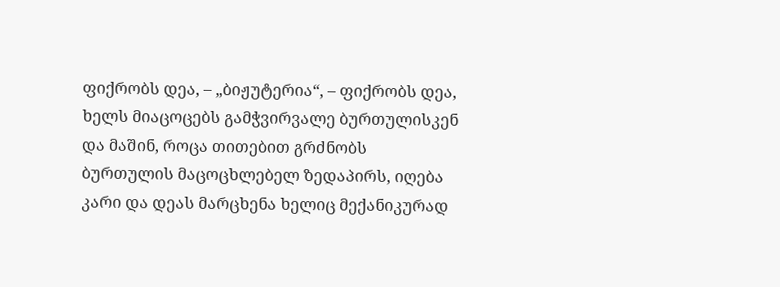ფიქრობს დეა, – „ბიჟუტერია“, – ფიქრობს დეა, ხელს მიაცოცებს გამჭვირვალე ბურთულისკენ და მაშინ, როცა თითებით გრძნობს ბურთულის მაცოცხლებელ ზედაპირს, იღება კარი და დეას მარცხენა ხელიც მექანიკურად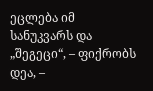ეცლება იმ სანუკვარს და „შეგეცი“, – ფიქრობს დეა, –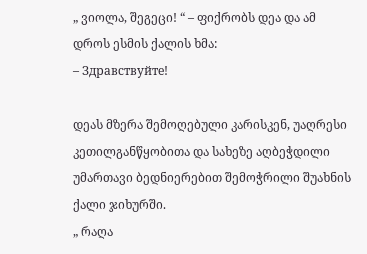„ ვიოლა, შეგეცი! “ – ფიქრობს დეა და ამ დროს ესმის ქალის ხმა:
– Здравствуйте!

დეას მზერა შემოღებული კარისკენ, უაღრესი კეთილგანწყობითა და სახეზე აღბეჭდილი უმართავი ბედნიერებით შემოჭრილი შუახნის ქალი ჯიხურში.
„ რაღა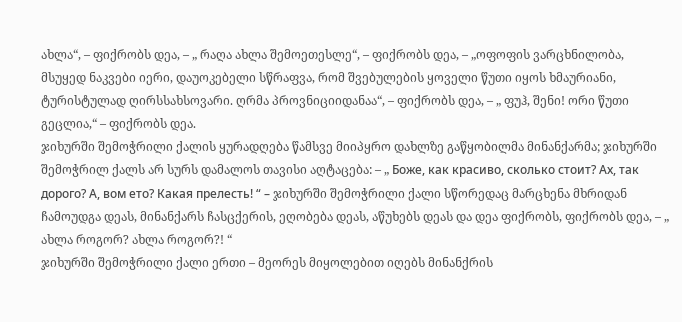ახლა“, – ფიქრობს დეა, – „ რაღა ახლა შემოეთესლე“, – ფიქრობს დეა, – „ოფოფის ვარცხნილობა, მსუყედ ნაკვები იერი, დაუოკებელი სწრაფვა, რომ შვებულების ყოველი წუთი იყოს ხმაურიანი, ტურისტულად ღირსსახსოვარი. ღრმა პროვნიციიდანაა“, – ფიქრობს დეა, – „ ფუჰ, შენი! ორი წუთი გეცლია,“ – ფიქრობს დეა.
ჯიხურში შემოჭრილი ქალის ყურადღება წამსვე მიიპყრო დახლზე გაწყობილმა მინანქარმა; ჯიხურში შემოჭრილ ქალს არ სურს დამალოს თავისი აღტაცება: – „ Боже, как красиво, сколько стоит? Ах, так дорого? А, вом ето? Какая прелесть! “ – ჯიხურში შემოჭრილი ქალი სწორედაც მარცხენა მხრიდან ჩამოუდგა დეას, მინანქარს ჩასცქერის, ეღობება დეას, აწუხებს დეას და დეა ფიქრობს, ფიქრობს დეა, – „ ახლა როგორ? ახლა როგორ?! “
ჯიხურში შემოჭრილი ქალი ერთი – მეორეს მიყოლებით იღებს მინანქრის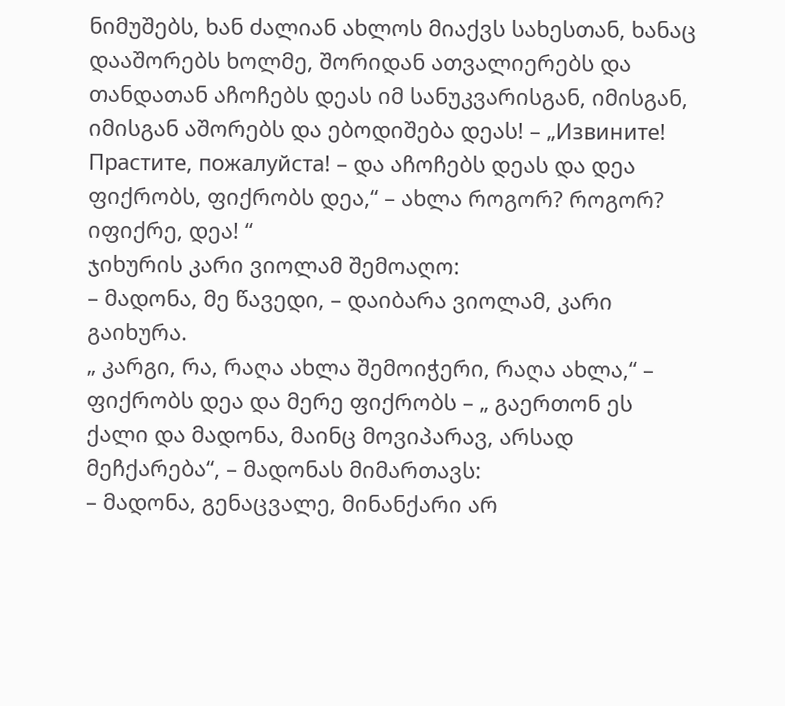ნიმუშებს, ხან ძალიან ახლოს მიაქვს სახესთან, ხანაც დააშორებს ხოლმე, შორიდან ათვალიერებს და თანდათან აჩოჩებს დეას იმ სანუკვარისგან, იმისგან, იმისგან აშორებს და ებოდიშება დეას! – „Извините! Прастите, пожалуйста! – და აჩოჩებს დეას და დეა ფიქრობს, ფიქრობს დეა,“ – ახლა როგორ? როგორ? იფიქრე, დეა! “
ჯიხურის კარი ვიოლამ შემოაღო:
– მადონა, მე წავედი, – დაიბარა ვიოლამ, კარი გაიხურა.
„ კარგი, რა, რაღა ახლა შემოიჭერი, რაღა ახლა,“ – ფიქრობს დეა და მერე ფიქრობს – „ გაერთონ ეს ქალი და მადონა, მაინც მოვიპარავ, არსად მეჩქარება“, – მადონას მიმართავს:
– მადონა, გენაცვალე, მინანქარი არ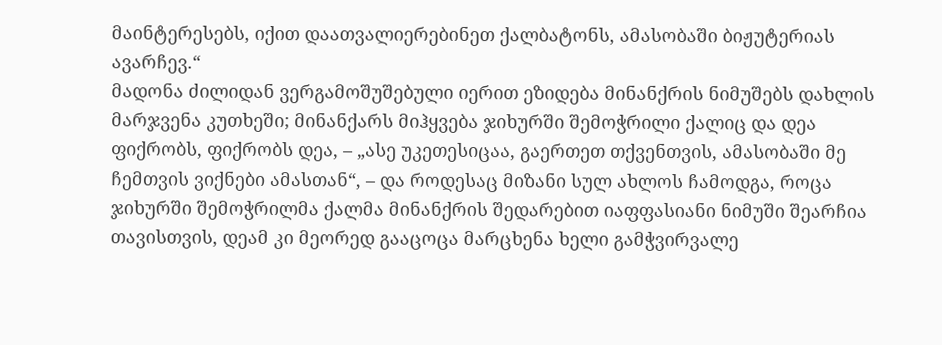მაინტერესებს, იქით დაათვალიერებინეთ ქალბატონს, ამასობაში ბიჟუტერიას ავარჩევ.“
მადონა ძილიდან ვერგამოშუშებული იერით ეზიდება მინანქრის ნიმუშებს დახლის მარჯვენა კუთხეში; მინანქარს მიჰყვება ჯიხურში შემოჭრილი ქალიც და დეა ფიქრობს, ფიქრობს დეა, – „ასე უკეთესიცაა, გაერთეთ თქვენთვის, ამასობაში მე ჩემთვის ვიქნები ამასთან“, – და როდესაც მიზანი სულ ახლოს ჩამოდგა, როცა ჯიხურში შემოჭრილმა ქალმა მინანქრის შედარებით იაფფასიანი ნიმუში შეარჩია თავისთვის, დეამ კი მეორედ გააცოცა მარცხენა ხელი გამჭვირვალე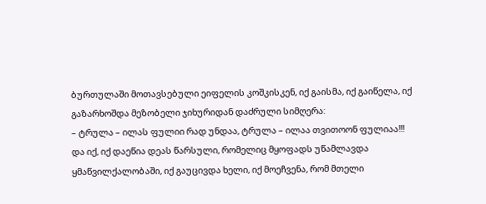ბურთულაში მოთავსებული ეიფელის კოშკისკენ, იქ გაისმა, იქ გაიწელა, იქ გაზარხოშდა მეზობელი ჯიხურიდან დაძრული სიმღერა:
– ტრულა – ილას ფულიი რად უნდაა, ტრულა – ილაა თვითოონ ფულიაა!!!
და იქ, იქ დაეწია დეას წარსული, რომელიც მყოფადს უწამლავდა ყმაწვილქალობაში, იქ გაუცივდა ხელი, იქ მოეჩვენა, რომ მთელი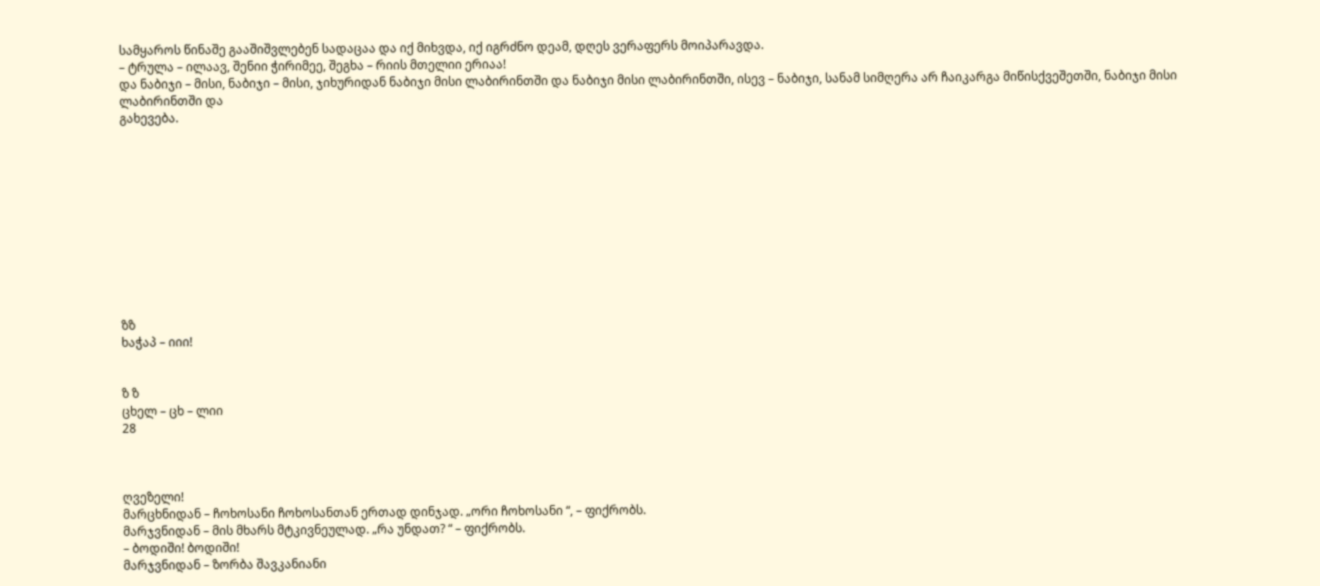სამყაროს წინაშე გააშიშვლებენ სადაცაა და იქ მიხვდა, იქ იგრძნო დეამ, დღეს ვერაფერს მოიპარავდა.
– ტრულა – ილაავ, შენიი ჭირიმეე, შეგხა – რიის მთელიი ერიაა!
და ნაბიჯი – მისი, ნაბიჯი – მისი, ჯიხურიდან ნაბიჯი მისი ლაბირინთში და ნაბიჯი მისი ლაბირინთში, ისევ – ნაბიჯი, სანამ სიმღერა არ ჩაიკარგა მიწისქვეშეთში, ნაბიჯი მისი ლაბირინთში და
გახევება.











ზზ
ხაჭაპ – იიი!


ზ ზ
ცხელ – ცხ – ლიი
28



ღვეზელი!
მარცხნიდან – ჩოხოსანი ჩოხოსანთან ერთად დინჯად. „ორი ჩოხოსანი “, – ფიქრობს.
მარჯვნიდან – მის მხარს მტკივნეულად. „რა უნდათ? “ – ფიქრობს.
– ბოდიში! ბოდიში!
მარჯვნიდან – ზორბა შავკანიანი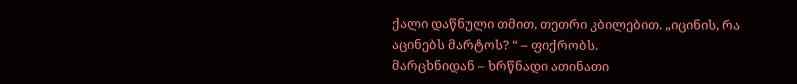ქალი დაწნული თმით, თეთრი კბილებით. „იცინის, რა აცინებს მარტოს? “ – ფიქრობს.
მარცხნიდან – ხრწნადი ათინათი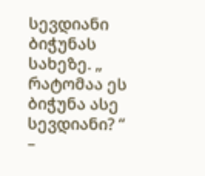სევდიანი ბიჭუნას სახეზე. „ რატომაა ეს ბიჭუნა ასე სევდიანი? “ –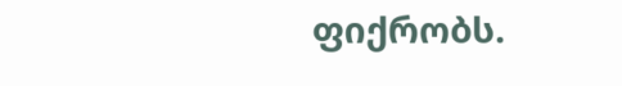ფიქრობს.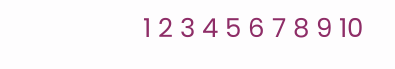1 2 3 4 5 6 7 8 9 10